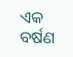ଏକ ବର୍ଷଣ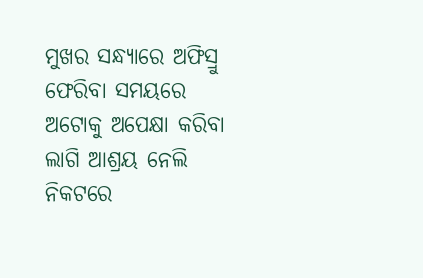ମୁଖର ସନ୍ଧ୍ୟାରେ ଅଫିସ୍ରୁ ଫେରିବା ସମୟରେ ଅଟୋକୁ ଅପେକ୍ଷା କରିବା ଲାଗି ଆଶ୍ରୟ ନେଲି ନିକଟରେ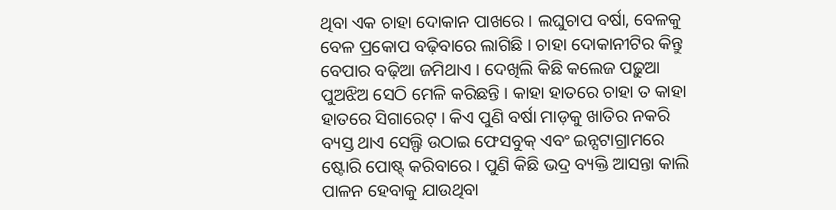ଥିବା ଏକ ଚାହା ଦୋକାନ ପାଖରେ । ଲଘୁଚାପ ବର୍ଷା, ବେଳକୁ ବେଳ ପ୍ରକୋପ ବଢ଼ିବାରେ ଲାଗିଛି । ଚାହା ଦୋକାନୀଟିର କିନ୍ତୁ ବେପାର ବଢ଼ିଆ ଜମିଥାଏ । ଦେଖିଲି କିଛି କଲେଜ ପଢ଼ୁଆ ପୁଅଝିଅ ସେଠି ମେଳି କରିଛନ୍ତି । କାହା ହାତରେ ଚାହା ତ କାହା ହାତରେ ସିଗାରେଟ୍ । କିଏ ପୁଣି ବର୍ଷା ମାଡ଼କୁ ଖାତିର ନକରି ବ୍ୟସ୍ତ ଥାଏ ସେଲ୍ଫି ଉଠାଇ ଫେସବୁକ୍ ଏବଂ ଇନ୍ସଟାଗ୍ରାମରେ ଷ୍ଟୋରି ପୋଷ୍ଟ୍ କରିବାରେ । ପୁଣି କିଛି ଭଦ୍ର ବ୍ୟକ୍ତି ଆସନ୍ତା କାଲି ପାଳନ ହେବାକୁ ଯାଉଥିବା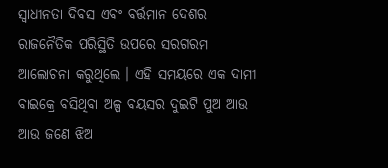ସ୍ୱାଧୀନତା ଦିବସ ଏବଂ ବର୍ତ୍ତମାନ ଦେଶର ରାଜନୈତିକ ପରିସ୍ଥିତି ଉପରେ ସରଗରମ ଆଲୋଚନା କରୁଥିଲେ । ଏହି ସମୟରେ ଏକ ଦାମୀ ବାଇକ୍ରେ ବସିଥିବା ଅଳ୍ପ ବୟସର ଦୁଇଟି ପୁଅ ଆଉ ଆଉ ଜଣେ ଝିଅ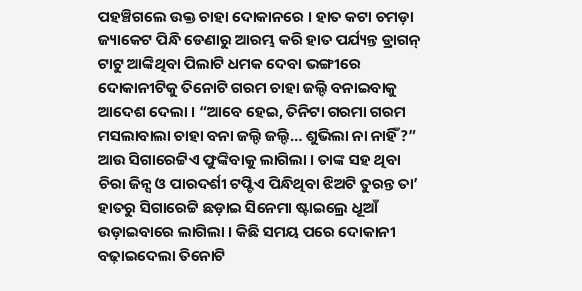ପହଞ୍ଚିଗଲେ ଉକ୍ତ ଚାହା ଦୋକାନରେ । ହାତ କଟା ଚମଡ଼ା ଜ୍ୟାକେଟ ପିନ୍ଧି ଡେଣାରୁ ଆରମ୍ଭ କରି ହାତ ପର୍ଯ୍ୟନ୍ତ ଡ୍ରାଗନ୍ ଟାଟୁ ଆଙ୍କିଥିବା ପିଲାଟି ଧମକ ଦେବା ଭଙ୍ଗୀରେ ଦୋକାନୀଟିକୁ ତିନୋଟି ଗରମ ଚାହା ଜଲ୍ଦି ବନାଇବାକୁ ଆଦେଶ ଦେଲା । “ଆବେ ହେଇ, ତିନିଟା ଗରମା ଗରମ ମସଲାବାଲା ଚାହା ବନା ଜଲ୍ଦି ଜଲ୍ଦି… ଶୁଭିଲା ନା ନାହିଁ?” ଆଉ ସିଗାରେଟ୍ଟିଏ ଫୁଙ୍କିବାକୁ ଲାଗିଲା । ତାଙ୍କ ସହ ଥିବା ଚିରା ଜିନ୍ସ ଓ ପାରଦର୍ଶୀ ଟପ୍ଟିଏ ପିନ୍ଧିଥିବା ଝିଅଟି ତୁରନ୍ତ ତା’ ହାତରୁ ସିଗାରେଟ୍ଟି ଛଡ଼ାଇ ସିନେମା ଷ୍ଟାଇଲ୍ରେ ଧୂଆଁ ଉଡ଼ାଇବାରେ ଲାଗିଲା । କିଛି ସମୟ ପରେ ଦୋକାନୀ ବଢ଼ାଇଦେଲା ତିନୋଟି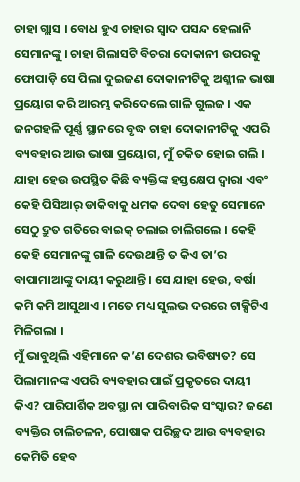ଚାହା ଗ୍ଲାସ । ବୋଧ ହୁଏ ଚାହାର ସ୍ୱାଦ ପସନ୍ଦ ହେଲାନି ସେମାନଙ୍କୁ । ଚାହା ଗିଲାସଟି ବିଚରା ଦୋକାନୀ ଉପରକୁ ଫୋପାଡ଼ି ସେ ପିଲା ଦୁଇଜଣ ଦୋକାନୀଟିକୁ ଅଶ୍ଳୀଳ ଭାଷା ପ୍ରୟୋଗ କରି ଆରମ୍ଭ କରିଦେଲେ ଗାଳି ଗୁଲଜ । ଏକ ଜନଗହଳି ପୂର୍ଣ୍ଣ ସ୍ଥାନରେ ବୃଦ୍ଧ ଚାହା ଦୋକାନୀଟିକୁ ଏପରି ବ୍ୟବହାର ଆଉ ଭାଷା ପ୍ରୟୋଗ, ମୁଁ ଚକିତ ହୋଇ ଗଲି । ଯାହା ହେଉ ଉପସ୍ଥିତ କିଛି ବ୍ୟକ୍ତିଙ୍କ ହସ୍ତକ୍ଷେପ ଦ୍ୱାରା ଏବଂ କେହି ପିସିଆର୍ ଡାକିବାକୁ ଧମକ ଦେବା ହେତୁ ସେମାନେ ସେଠୁ ଦ୍ରୁତ ଗତିରେ ବାଇକ୍ ଚଲାଇ ଚାଲିଗଲେ । କେହି କେହି ସେମାନଙ୍କୁ ଗାଳି ଦେଉଥାନ୍ତି ତ କିଏ ତା’ର ବାପାମାଆଙ୍କୁ ଦାୟୀ କରୁଥାନ୍ତି । ସେ ଯାହା ହେଉ, ବର୍ଷା କମି କମି ଆସୁଥାଏ । ମତେ ମଧ୍ୟ ସୁଲଭ ଦରରେ ଟାକ୍ସିଟିଏ ମିଳିଗଲା ।
ମୁଁ ଭାବୁଥିଲି ଏହିମାନେ କ’ଣ ଦେଶର ଭବିଷ୍ୟତ? ସେ ପିଲାମାନଙ୍କ ଏପରି ବ୍ୟବହାର ପାଇଁ ପ୍ରକୃତରେ ଦାୟୀ କିଏ? ପାରିପାର୍ଶିକ ଅବସ୍ଥା ନା ପାରିବାରିକ ସଂସ୍କାର? ଜଣେ ବ୍ୟକ୍ତିର ଚାଲିଚଳନ, ପୋଷାକ ପରିଚ୍ଛଦ ଆଉ ବ୍ୟବହାର କେମିତି ହେବ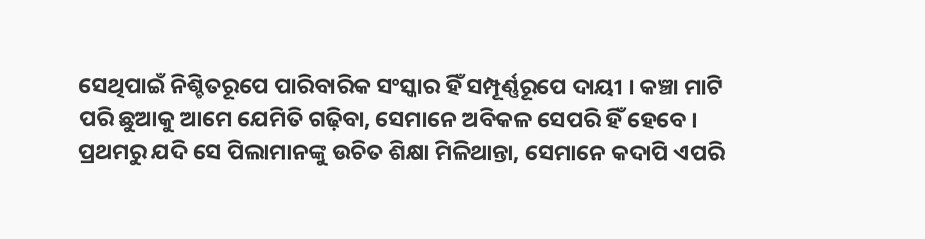ସେଥିପାଇଁ ନିଶ୍ଚିତରୂପେ ପାରିବାରିକ ସଂସ୍କାର ହିଁ ସମ୍ପୂର୍ଣ୍ଣରୂପେ ଦାୟୀ । କଞ୍ଚା ମାଟି ପରି ଛୁଆକୁ ଆମେ ଯେମିତି ଗଢ଼ିବା, ସେମାନେ ଅବିକଳ ସେପରି ହିଁ ହେବେ । ପ୍ରଥମରୁ ଯଦି ସେ ପିଲାମାନଙ୍କୁ ଉଚିତ ଶିକ୍ଷା ମିଳିଥାନ୍ତା, ସେମାନେ କଦାପି ଏପରି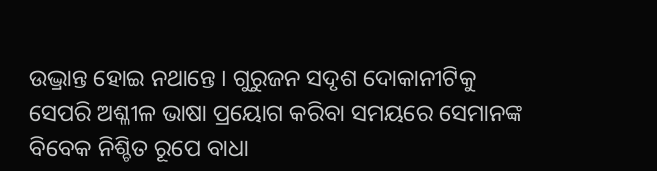ଉଦ୍ଭ୍ରାନ୍ତ ହୋଇ ନଥାନ୍ତେ । ଗୁରୁଜନ ସଦୃଶ ଦୋକାନୀଟିକୁ ସେପରି ଅଶ୍ଳୀଳ ଭାଷା ପ୍ରୟୋଗ କରିବା ସମୟରେ ସେମାନଙ୍କ ବିବେକ ନିଶ୍ଚିତ ରୂପେ ବାଧା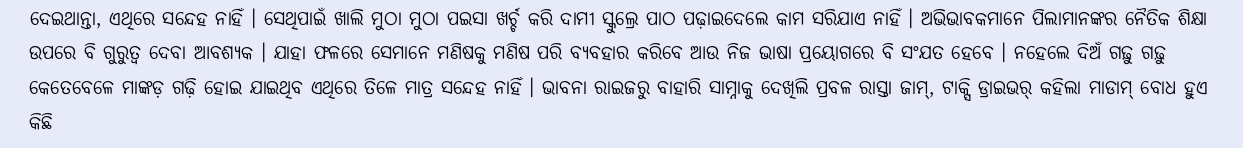ଦେଇଥାନ୍ତା, ଏଥିରେ ସନ୍ଦେହ ନାହିଁ । ସେଥିପାଇଁ ଖାଲି ମୁଠା ମୁଠା ପଇସା ଖର୍ଚ୍ଚ କରି ଦାମୀ ସ୍କୁଲ୍ରେ ପାଠ ପଢ଼ାଇଦେଲେ କାମ ସରିଯାଏ ନାହିଁ । ଅଭିଭାବକମାନେ ପିଲାମାନଙ୍କର ନୈତିକ ଶିକ୍ଷା ଉପରେ ବି ଗୁରୁତ୍ୱ ଦେବା ଆବଶ୍ୟକ । ଯାହା ଫଳରେ ସେମାନେ ମଣିଷକୁ ମଣିଷ ପରି ବ୍ୟବହାର କରିବେ ଆଉ ନିଜ ଭାଷା ପ୍ରୟୋଗରେ ବି ସଂଯତ ହେବେ । ନହେଲେ ଦିଅଁ ଗଢ଼ୁ ଗଢ଼ୁ କେତେବେଳେ ମାଙ୍କଡ଼ ଗଢ଼ି ହୋଇ ଯାଇଥିବ ଏଥିରେ ତିଳେ ମାତ୍ର ସନ୍ଦେହ ନାହିଁ । ଭାବନା ରାଇଜରୁ ବାହାରି ସାମ୍ନାକୁ ଦେଖିଲି ପ୍ରବଳ ରାସ୍ତା ଜାମ୍, ଟାକ୍ସି ଡ୍ରାଇଭର୍ କହିଲା ମାଡାମ୍ ବୋଧ ହୁଏ କିଛି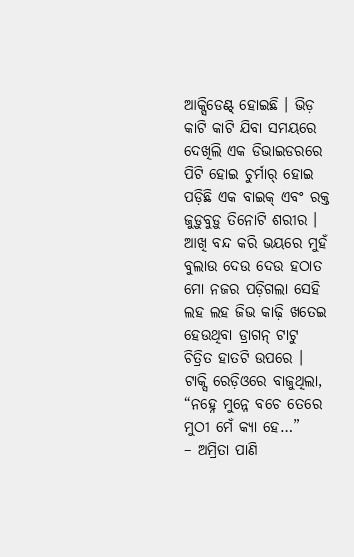ଆକ୍ସିଡେଣ୍ଟ୍ ହୋଇଛି । ଭିଡ଼ କାଟି କାଟି ଯିବା ସମୟରେ ଦେଖିଲି ଏକ ଡିଭାଇଡରରେ ପିଟି ହୋଇ ଚୁର୍ମାର୍ ହୋଇ ପଡ଼ିଛି ଏକ ବାଇକ୍ ଏବଂ ରକ୍ତ ଜୁଡ଼ୁବୁଡ଼ୁ ତିନୋଟି ଶରୀର ।
ଆଖି ବନ୍ଦ କରି ଭୟରେ ମୁହଁ ବୁଲାଉ ଦେଉ ଦେଉ ହଠାତ ମୋ ନଜର ପଡ଼ିଗଲା ସେହି ଲହ ଲହ ଜିଭ କାଢ଼ି ଖତେଇ ହେଉଥିବା ଡ୍ରାଗନ୍ ଟାଟୁ ଚିତ୍ରିତ ହାତଟି ଉପରେ । ଟାକ୍ସି ରେଡ଼ିଓରେ ବାଜୁଥିଲା, “ନହ୍ନେ ମୁନ୍ନେ ବଚେ ତେରେ ମୁଠୀ ମେଁ କ୍ୟା ହେ…”
– ଅମ୍ରିତା ପାଣି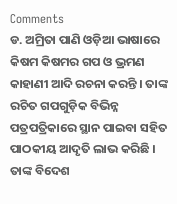Comments
ଡ. ଅମ୍ରିତା ପାଣି ଓଡ଼ିଆ ଭାଷାରେ କିଷମ କିଷମର ଗପ ଓ ଭ୍ରମଣ କାହାଣୀ ଆଦି ରଚନା କରନ୍ତି । ତାଙ୍କ ରଚିତ ଗପଗୁଡ଼ିକ ବିଭିନ୍ନ ପତ୍ରପତ୍ରିକାରେ ସ୍ଥାନ ପାଇବା ସହିତ ପାଠକୀୟ ଆଦୃତି ଲାଭ କରିଛି । ତାଙ୍କ ବିଦେଶ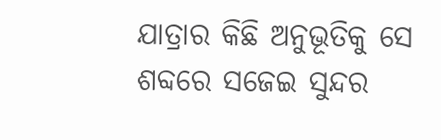ଯାତ୍ରାର କିଛି ଅନୁଭୂତିକୁ ସେ ଶବ୍ଦରେ ସଜେଇ ସୁନ୍ଦର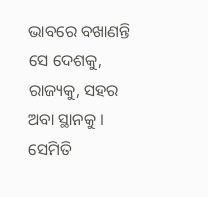ଭାବରେ ବଖାଣନ୍ତି ସେ ଦେଶକୁ, ରାଜ୍ୟକୁ, ସହର ଅବା ସ୍ଥାନକୁ । ସେମିତି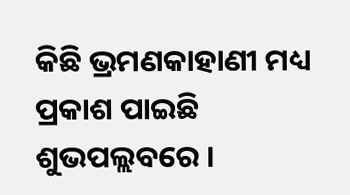କିଛି ଭ୍ରମଣକାହାଣୀ ମଧ୍ୟ ପ୍ରକାଶ ପାଇଛି ଶୁଭପଲ୍ଲବରେ ।